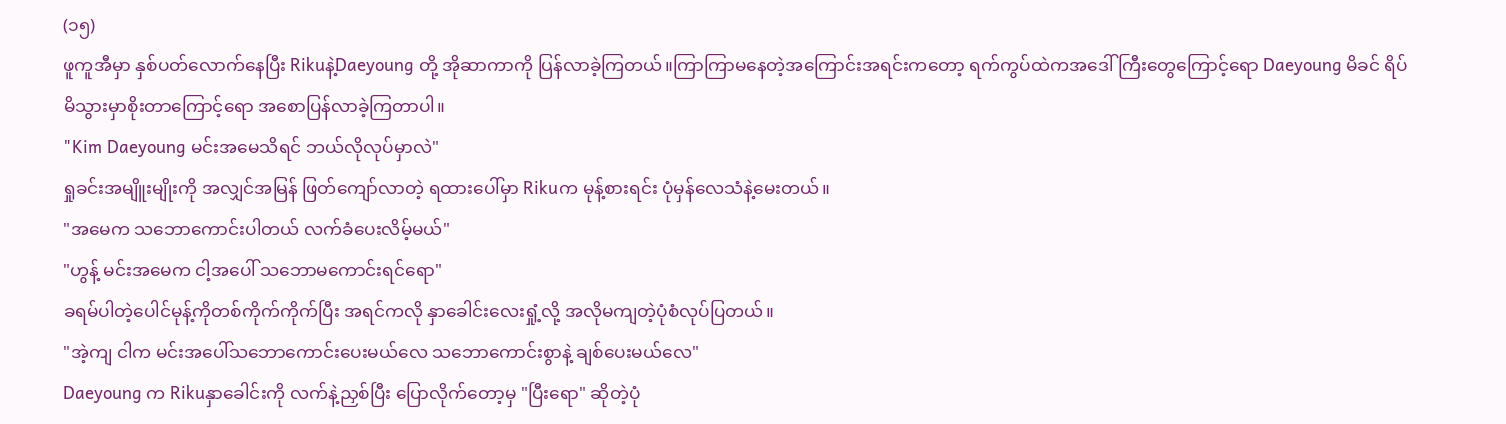(၁၅)
ဖူကူအီမှာ နှစ်ပတ်လောက်နေပြီး Rikuနဲ့Daeyoung တို့ အိုဆာကာကို ပြန်လာခဲ့ကြတယ်။ကြာကြာမနေတဲ့အကြောင်းအရင်းကတော့ ရက်ကွပ်ထဲကအဒေါ်ကြီးတွေကြောင့်ရော Daeyoung မိခင် ရိပ်မိသွားမှာစိုးတာကြောင့်ရော အစောပြန်လာခဲ့ကြတာပါ။
"Kim Daeyoung မင်းအမေသိရင် ဘယ်လိုလုပ်မှာလဲ"
ရှုခင်းအမျိူးမျိုးကို အလျှင်အမြန် ဖြတ်ကျော်လာတဲ့ ရထားပေါ်မှာ Rikuက မုန့်စားရင်း ပုံမှန်လေသံနဲ့မေးတယ်။
"အမေက သဘောကောင်းပါတယ် လက်ခံပေးလိမ့်မယ်"
"ဟွန့် မင်းအမေက ငါ့အပေါ် သဘောမကောင်းရင်ရော"
ခရမ်ပါတဲ့ပေါင်မုန့်ကိုတစ်ကိုက်ကိုက်ပြီး အရင်ကလို နှာခေါင်းလေးရှုံ့လို့ အလိုမကျတဲ့ပုံစံလုပ်ပြတယ်။
"အဲ့ကျ ငါက မင်းအပေါ်သဘောကောင်းပေးမယ်လေ သဘောကောင်းစွာနဲ့ ချစ်ပေးမယ်လေ"
Daeyoung က Rikuနှာခေါင်းကို လက်နဲ့ညှစ်ပြီး ပြောလိုက်တော့မှ "ပြီးရော" ဆိုတဲ့ပုံ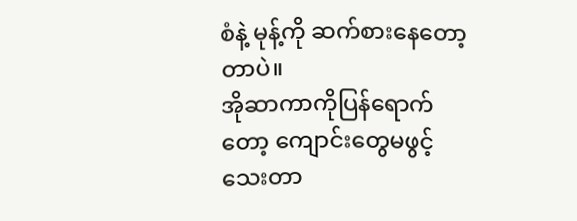စံနဲ့ မုန့်ကို ဆက်စားနေတော့တာပဲ။
အိုဆာကာကိုပြန်ရောက်တော့ ကျောင်းတွေမဖွင့်သေးတာ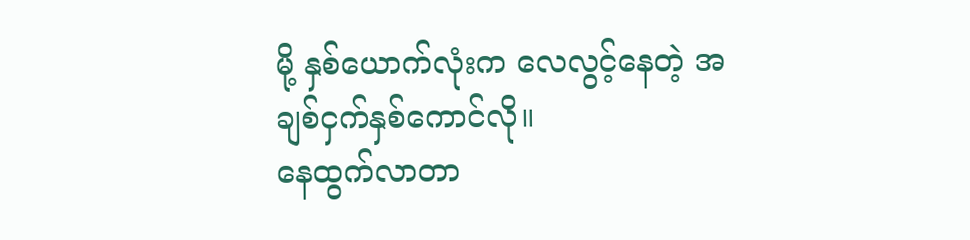မို့ နှစ်ယောက်လုံးက လေလွင့်နေတဲ့ အချစ်ငှက်နှစ်ကောင်လို။
နေထွက်လာတာ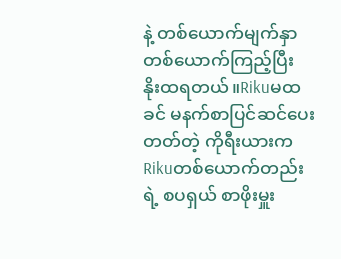နဲ့ တစ်ယောက်မျက်နှာ တစ်ယောက်ကြည့်ပြီး နိုးထရတယ်။Rikuမထခင် မနက်စာပြင်ဆင်ပေးတတ်တဲ့ ကိုရီးယားက Rikuတစ်ယောက်တည်းရဲ့ စပရှယ် စာဖိုးမှူး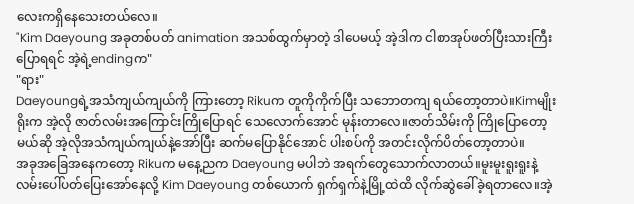လေးကရှိနေသေးတယ်လေ။
"Kim Daeyoung အခုတစ်ပတ် animation အသစ်ထွက်မှာတဲ့ ဒါပေမယ့် အဲ့ဒါက ငါစာအုပ်ဖတ်ပြီးသားကြီး ပြောရရင် အဲ့ရဲ့endingက"
"ရား"
Daeyoungရဲ့အသံကျယ်ကျယ်ကို ကြားတော့ Rikuက တူကိုကိုက်ပြီး သဘောတကျ ရယ်တော့တာပဲ။Kimမျိုးရိုးက အဲ့လို ဇာတ်လမ်းအကြောင်းကြိုပြောရင် သေလောက်အောင် မုန်းတာလေ။ဇာတ်သိမ်းကို ကြိုပြောတော့မယ်ဆို အဲ့လိုအသံကျယ်ကျယ်နဲ့အော်ပြီး ဆက်မပြောနိုင်အောင် ပါးစပ်ကို အတင်းလိုက်ပိတ်တော့တာပဲ။
အခုအခြေအနေကတော့ Rikuက မနေ့ညက Daeyoung မပါဘဲ အရက်တွေသောက်လာတယ်။မူးမူးရူးရူးနဲ့လမ်းပေါ်ပတ်ပြေးအော်နေလို့ Kim Daeyoung တစ်ယောက် ရှက်ရှက်နဲ့မြို့ထဲထိ လိုက်ဆွဲခေါ်ခဲ့ရတာလေ။အဲ့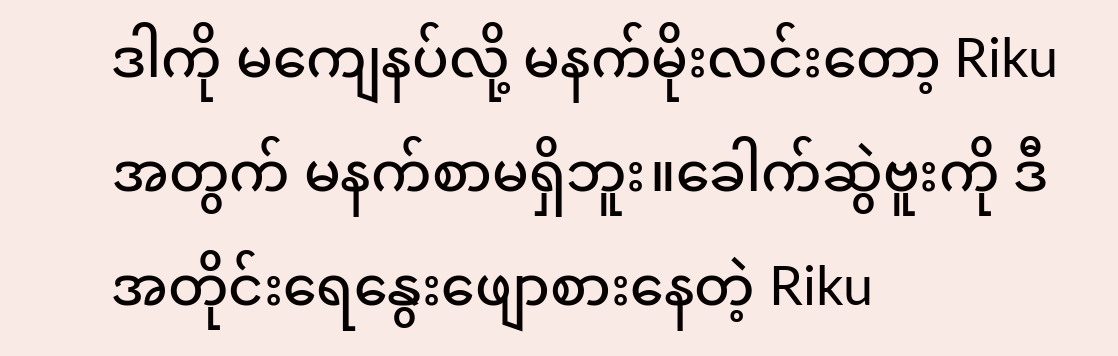ဒါကို မကျေနပ်လို့ မနက်မိုးလင်းတော့ Rikuအတွက် မနက်စာမရှိဘူး။ခေါက်ဆွဲဗူးကို ဒီအတိုင်းရေနွေးဖျောစားနေတဲ့ Riku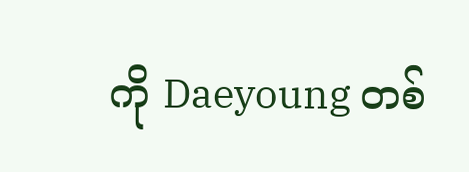ကို Daeyoung တစ်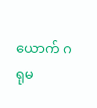ယောက် ဂရုမ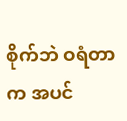စိုက်ဘဲ ဝရံတာက အပင်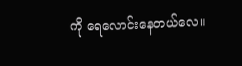ကို ရေလောင်းနေတယ်လေ။